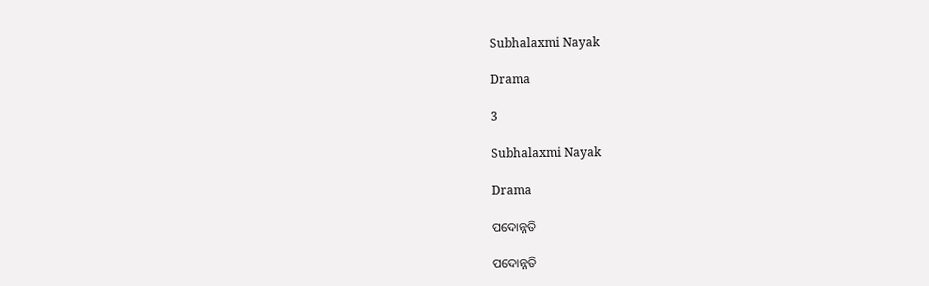Subhalaxmi Nayak

Drama

3

Subhalaxmi Nayak

Drama

ପଦୋନ୍ନତି

ପଦୋନ୍ନତି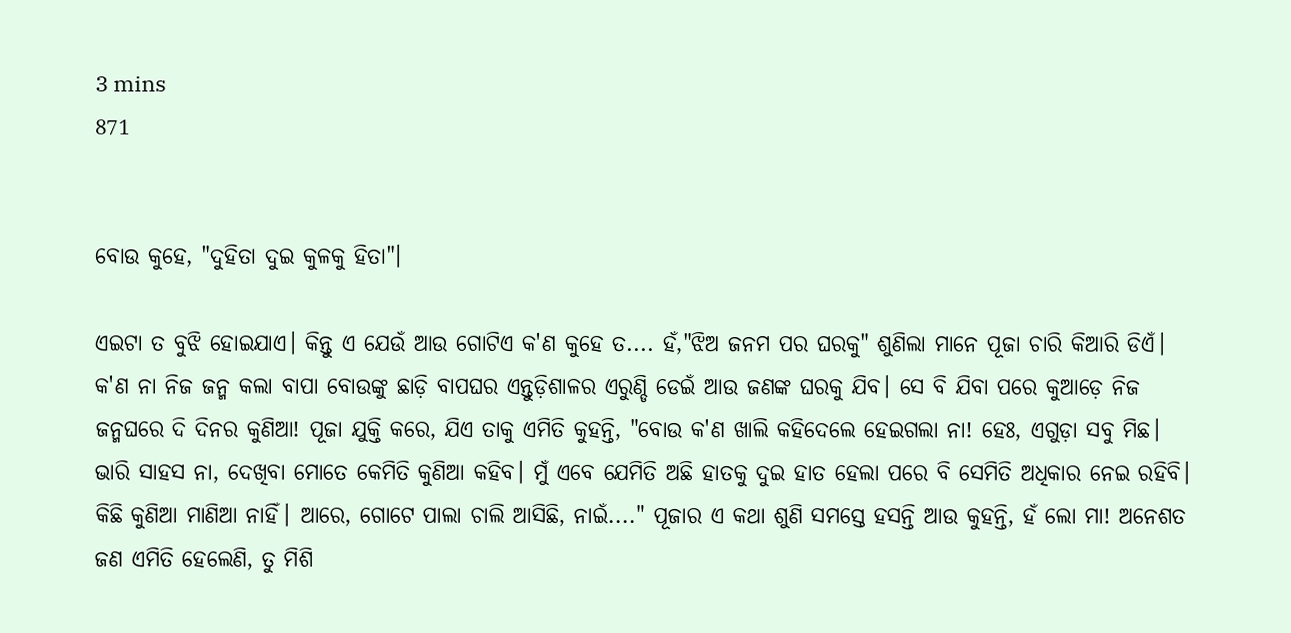3 mins
871


ବୋଉ କୁହେ, "ଦୁହିତା ଦୁଇ କୁଳକୁ ହିତା"।

ଏଇଟା ତ ବୁଝି ହୋଇଯାଏ। କିନ୍ତୁ ଏ ଯେଉଁ ଆଉ ଗୋଟିଏ କ'ଣ କୁହେ ତ.... ହଁ,"ଝିଅ ଜନମ ପର ଘରକୁ" ଶୁଣିଲା ମାନେ ପୂଜା ଚାରି କିଆରି ଡିଏଁ। କ'ଣ ନା ନିଜ ଜନ୍ମ କଲା ବାପା ବୋଉଙ୍କୁ ଛାଡ଼ି ବାପଘର ଏନ୍ତୁଡ଼ିଶାଳର ଏରୁଣ୍ଡି ଡେଇଁ ଆଉ ଜଣଙ୍କ ଘରକୁ ଯିବ। ସେ ବି ଯିବା ପରେ କୁଆଡ଼େ ନିଜ ଜନ୍ମଘରେ ଦି ଦିନର କୁଣିଆ! ପୂଜା ଯୁକ୍ତି କରେ, ଯିଏ ତାକୁ ଏମିତି କୁହନ୍ତି, "ବୋଉ କ'ଣ ଖାଲି କହିଦେଲେ ହେଇଗଲା ନା! ହେଃ, ଏଗୁଡ଼ା ସବୁ ମିଛ। ଭାରି ସାହସ ନା, ଦେଖିବା ମୋତେ କେମିତି କୁଣିଆ କହିବ। ମୁଁ ଏବେ ଯେମିତି ଅଛି ହାତକୁ ଦୁଇ ହାତ ହେଲା ପରେ ବି ସେମିତି ଅଧିକାର ନେଇ ରହିବି। କିଛି କୁଣିଆ ମାଣିଆ ନାହିଁ। ଆରେ, ଗୋଟେ ପାଲା ଚାଲି ଆସିଛି, ନାଇଁ...." ପୂଜାର ଏ କଥା ଶୁଣି ସମସ୍ତେ ହସନ୍ତି ଆଉ କୁହନ୍ତି, ହଁ ଲୋ ମା! ଅନେଶତ ଜଣ ଏମିତି ହେଲେଣି, ତୁ ମିଶି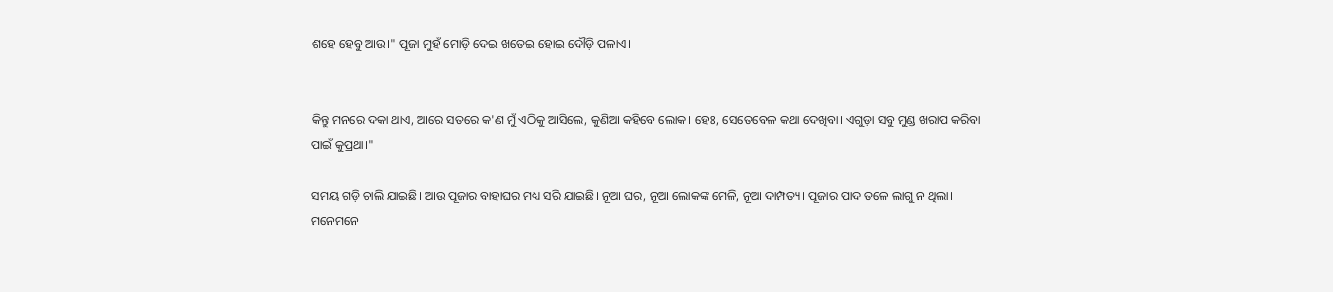ଶହେ ହେବୁ ଆଉ।" ପୂଜା ମୁହଁ ମୋଡ଼ି ଦେଇ ଖତେଇ ହୋଇ ଦୌଡ଼ି ପଳାଏ।


କିନ୍ତୁ ମନରେ ଦକା ଥାଏ, ଆରେ ସତରେ କ'ଣ ମୁଁ ଏଠିକୁ ଆସିଲେ, କୁଣିଆ କହିବେ ଲୋକ। ହେଃ, ସେତେବେଳ କଥା ଦେଖିବା। ଏଗୁଡ଼ା ସବୁ ମୁଣ୍ଡ ଖରାପ କରିବା ପାଇଁ କୁପ୍ରଥା।"

ସମୟ ଗଡ଼ି ଚାଲି ଯାଇଛି। ଆଉ ପୂଜାର ବାହାଘର ମଧ୍ୟ ସରି ଯାଇଛି। ନୂଆ ଘର, ନୂଆ ଲୋକଙ୍କ ମେଳି, ନୂଆ ଦାମ୍ପତ୍ୟ। ପୂଜାର ପାଦ ତଳେ ଲାଗୁ ନ ଥିଲା। ମନେମନେ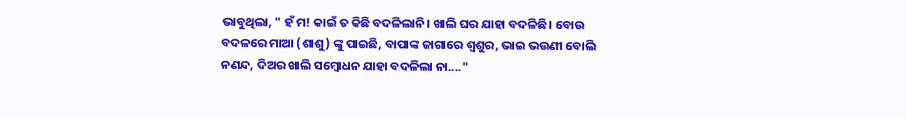ଭାବୁଥିଲା, " ହଁ ମ! କାଇଁ ତ କିଛି ବଦଳିଲାନି। ଖାଲି ଘର ଯାହା ବଦଳିଛି। ବୋଉ ବଦଳରେ ମାଆ (ଶାଶୁ) ଙ୍କୁ ପାଇଛି, ବାପାଙ୍କ ଜାଗାରେ ଶ୍ୱଶୁର, ଭାଇ ଭଉଣୀ ବୋଲି ନଣନ୍ଦ, ଦିଅର ଖାଲି ସମ୍ବୋଧନ ଯାହା ବଦଳିଲା ନା...."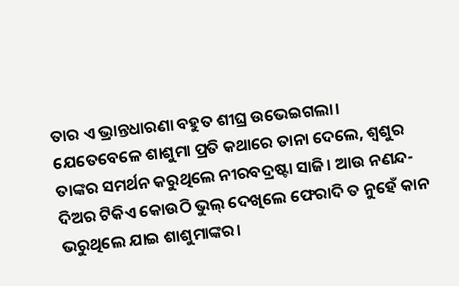ତାର ଏ ଭ୍ରାନ୍ତଧାରଣା ବହୁତ ଶୀଘ୍ର ଉଭେଇଗଲା। ଯେତେବେଳେ ଶାଶୁମା ପ୍ରତି କଥାରେ ତାନା ଦେଲେ, ଶ୍ୱଶୁର ତାଙ୍କର ସମର୍ଥନ କରୁଥିଲେ ନୀରବଦ୍ରଷ୍ଟା ସାଜି। ଆଉ ନଣନ୍ଦ-ଦିଅର ଟିକିଏ କୋଉଠି ଭୁଲ୍ ଦେଖିଲେ ଫେରାଦି ତ ନୁହେଁ କାନ ଭରୁଥିଲେ ଯାଇ ଶାଶୁମାଙ୍କର।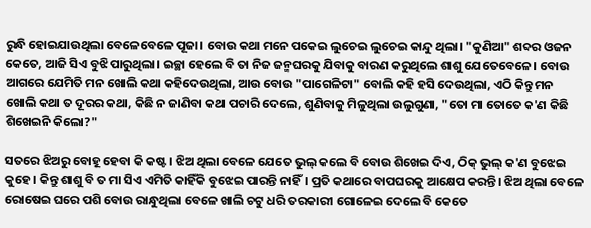ରୁନ୍ଧି ହୋଇଯାଉଥିଲା ବେଳେବେଳେ ପୂଜା। ବୋଉ କଥା ମନେ ପକେଇ ଲୁଚେଇ ଲୁଚେଇ କାନ୍ଦୁ ଥିଲା। "କୁଣିଆ" ଶବ୍ଦର ଓଜନ କେତେ, ଆଜି ସିଏ ବୁଝି ପାରୁଥିଲା। ଇଚ୍ଛା ହେଲେ ବି ତା ନିଜ ଜନ୍ମଘରକୁ ଯିବାକୁ ବାରଣ କରୁଥିଲେ ଶାଶୁ ଯେତେବେଳେ। ବୋଉ ଆଗରେ ଯେମିତି ମନ ଖୋଲି କଥା କହିଦେଉଥିଲା, ଆଉ ବୋଉ "ପାଗେଳିଟା" ବୋଲି କହି ହସି ଦେଉଥିଲା, ଏଠି କିନ୍ତୁ ମନ ଖୋଲି କଥା ତ ଦୂରର କଥା, କିଛି ନ ଜାଣିବା କଥା ପଚାରି ଦେଲେ, ଶୁଣିବାକୁ ମିଳୁଥିଲା ଉଲୁଗୁଣା, "ତୋ ମା ତୋତେ କ'ଣ କିଛି ଶିଖେଇନି କିଲୋ?"

ସତରେ ଝିଅରୁ ବୋହୂ ହେବା କି କଷ୍ଟ। ଝିଅ ଥିଲା ବେଳେ ଯେତେ ଭୁଲ୍ କଲେ ବି ବୋଉ ଶିଖେଇ ଦିଏ, ଠିକ୍ ଭୁଲ୍ କ'ଣ ବୁଝେଇ କୁହେ। କିନ୍ତୁ ଶାଶୁ ବି ତ ମା ସିଏ ଏମିତି କାହିଁକି ବୁଝେଇ ପାରନ୍ତି ନାହିଁ। ପ୍ରତି କଥାରେ ବାପଘରକୁ ଆକ୍ଷେପ କରନ୍ତି। ଝିଅ ଥିଲା ବେଳେ ରୋଷେଇ ଘରେ ପଶି ବୋଉ ରାନ୍ଧୁଥିଲା ବେଳେ ଖାଲି ଚଟୁ ଧରି ତରକାରୀ ଗୋଳେଇ ଦେଲେ ବି କେତେ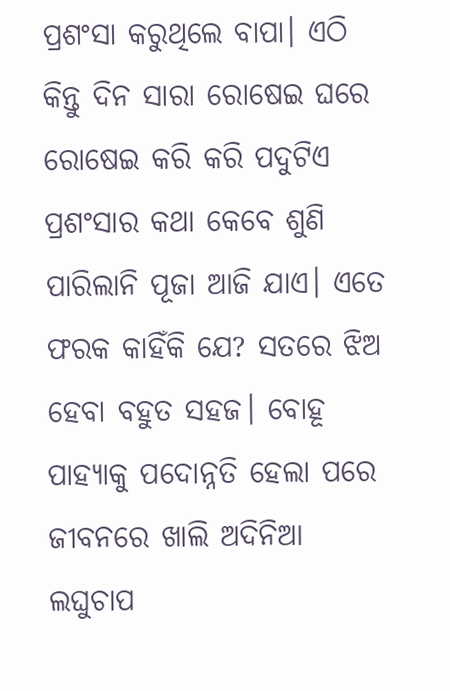ପ୍ରଶଂସା କରୁଥିଲେ ବାପା। ଏଠି କିନ୍ତୁ ଦିନ ସାରା ରୋଷେଇ ଘରେ ରୋଷେଇ କରି କରି ପଦୁଟିଏ ପ୍ରଶଂସାର କଥା କେବେ ଶୁଣି ପାରିଲାନି ପୂଜା ଆଜି ଯାଏ। ଏତେ ଫରକ କାହିଁକି ଯେ? ସତରେ ଝିଅ ହେବା ବହୁତ ସହଜ। ବୋହୂ ପାହ୍ୟାକୁ ପଦୋନ୍ନତି ହେଲା ପରେ ଜୀବନରେ ଖାଲି ଅଦିନିଆ ଲଘୁଚାପ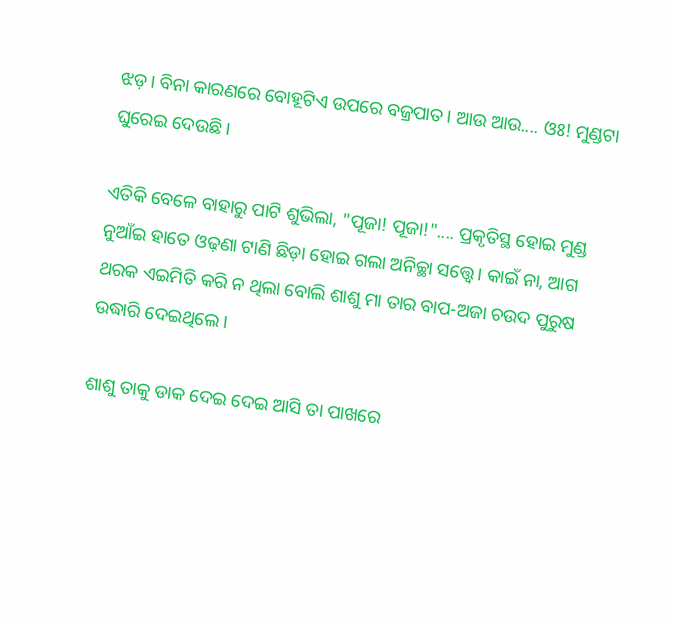ଝଡ଼। ବିନା କାରଣରେ ବୋହୂଟିଏ ଉପରେ ବଜ୍ରପାତ। ଆଉ ଆଉ.... ଓଃ! ମୁଣ୍ଡଟା ଘୁରେଇ ଦେଉଛି।

ଏତିକି ବେଳେ ବାହାରୁ ପାଟି ଶୁଭିଲା, "ପୂଜା! ପୂଜା!".... ପ୍ରକୃତିସ୍ଥ ହୋଇ ମୁଣ୍ଡ ନୁଆଁଇ ହାତେ ଓଢ଼ଣା ଟାଣି ଛିଡ଼ା ହୋଇ ଗଲା ଅନିଚ୍ଛା ସତ୍ତ୍ବେ। କାଇଁ ନା, ଆଗ ଥରକ ଏଇମିତି କରି ନ ଥିଲା ବୋଲି ଶାଶୁ ମା ତାର ବାପ-ଅଜା ଚଉଦ ପୁରୁଷ ଉଦ୍ଧାରି ଦେଇଥିଲେ।

ଶାଶୁ ତାକୁ ଡାକ ଦେଇ ଦେଇ ଆସି ତା ପାଖରେ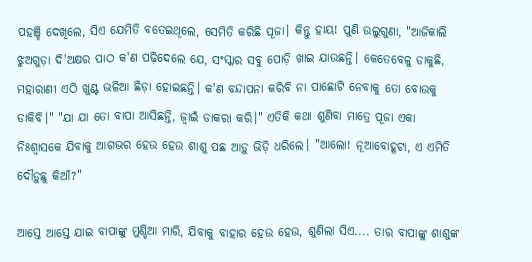ପହଞ୍ଚି ଦେଖିଲେ, ସିଏ ଯେମିତି ବତେଇଥିଲେ, ସେମିତି କରିଛି ପୂଜା। କିନ୍ତୁ ହାୟ! ପୁଣି ଉଲୁଗୁଣା, "ଆଜିକାଲି ଝୁଅଗୁଡ଼ା ଦି'ଅକ୍ଷର ପାଠ କ'ଣ ପଢ଼ିଦେଲେ ଯେ, ସଂସ୍କାର ସବୁ ପୋଡ଼ି ଖାଇ ଯାଉଛନ୍ତି। କେତେବେଳୁ ଡାକୁଛି, ମହାରାଣୀ ଏଠି ଖୁଣ୍ଟ ଭଳିଆ ଛିଡ଼ା ହୋଇଛନ୍ତି। କ'ଣ ବନ୍ଦାପନା କରିବି ନା ପାଛୋଟି ନେବାକୁ ତୋ ବୋଉକୁ ଡାକିବି।" "ଯା ଯା ତୋ ବାପା ଆସିଛନ୍ତି, ଜ୍ୱାଇଁ ଡାକରା କରି।" ଏତିକି କଥା ଶୁଣିବା ମାତ୍ରେ ପୂଜା ଏକା ନିଃଶ୍ୱାସକେ ଯିବାକୁ ଆଗଭର ହେଉ ହେଉ ଶାଶୁ ପଛ ଆଡ଼ୁ ଭିଡ଼ି ଧରିଲେ। "ଆଲୋ! ନୂଆବୋହୂଟା, ଏ ଏମିତି ଦୌଡ଼ୁଛୁ କିଆଁ?"

ଆସ୍ତେ ଆସ୍ତେ ଯାଇ ବାପାଙ୍କୁ ମୁଣ୍ଡିଆ ମାରି, ଯିବାକୁ ବାହାର ହେଉ ହେଉ, ଶୁଣିଲା ସିଏ.... ତାର ବାପାଙ୍କୁ ଶାଶୁଙ୍କ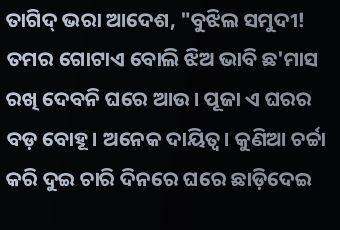ତାଗିଦ୍ ଭରା ଆଦେଶ, "ବୁଝିଲ ସମୁଦୀ! ତମର ଗୋଟାଏ ବୋଲି ଝିଅ ଭାବି ଛ'ମାସ ରଖି ଦେବନି ଘରେ ଆଉ। ପୂଜା ଏ ଘରର ବଡ଼ ବୋହୂ। ଅନେକ ଦାୟିତ୍ଵ। କୁଣିଆ ଚର୍ଚ୍ଚା କରି ଦୁଇ ଚାରି ଦିନରେ ଘରେ ଛାଡ଼ିଦେଇ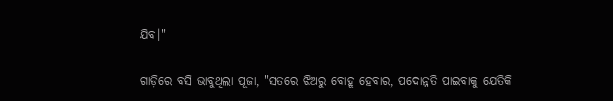ଯିବ।"

ଗାଡ଼ିରେ ବସି ଭାବୁଥିଲା ପୂଜା, "ସତରେ ଝିଅରୁ ବୋହୂ ହେବାର, ପଦୋନ୍ନତି ପାଇବାକୁ ଯେତିକି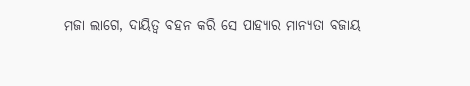ମଜା ଲାଗେ, ଦାୟିତ୍ଵ ବହନ କରି ସେ ପାହ୍ୟାର ମାନ୍ୟତା ବଜାୟ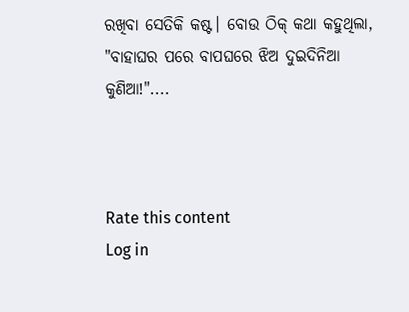ରଖିବା ସେତିକି କଷ୍ଟ। ବୋଉ ଠିକ୍ କଥା କହୁଥିଲା, "ବାହାଘର ପରେ ବାପଘରେ ଝିଅ ଦୁଇଦିନିଆ କୁଣିଆ!"....



Rate this content
Log in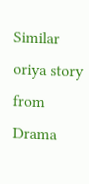Similar oriya story from Drama